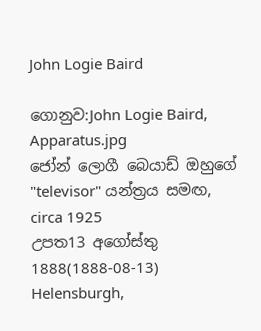John Logie Baird

ගොනුව:John Logie Baird, Apparatus.jpg
ජෝන් ලොගී බෙයාඩ් ඔහුගේ "televisor" යන්ත්‍රය සමඟ, circa 1925
උපත13 අගෝස්තු 1888(1888-08-13)
Helensburgh,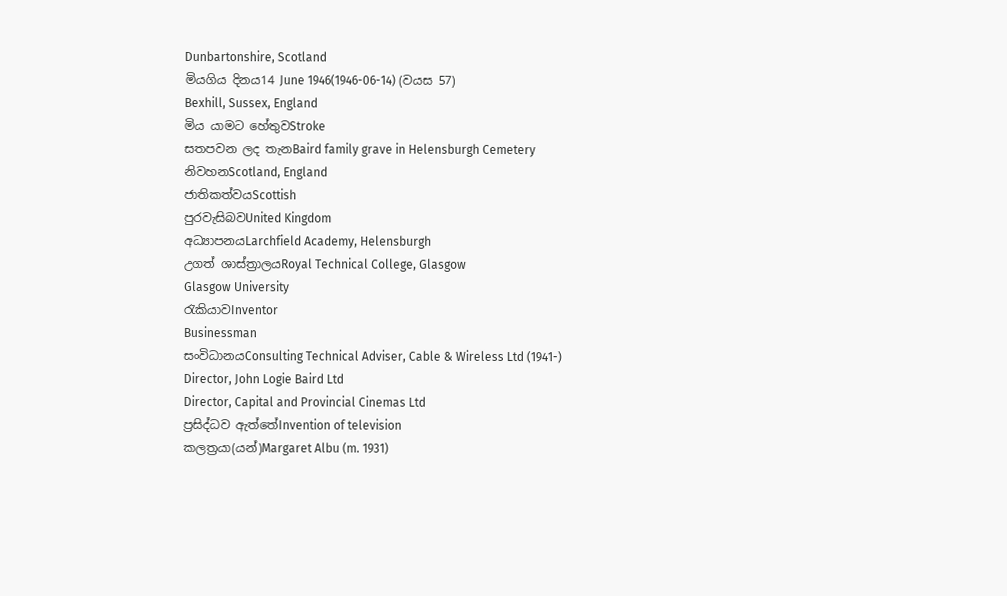Dunbartonshire, Scotland
මියගිය දිනය14 June 1946(1946-06-14) (වයස 57)
Bexhill, Sussex, England
මිය යාමට හේතුවStroke
සතපවන ලද තැනBaird family grave in Helensburgh Cemetery
නිවහනScotland, England
ජාතිකත්වයScottish
පුරවැසිබවUnited Kingdom
අධ්‍යාපනයLarchfield Academy, Helensburgh
උගත් ශාස්ත්‍රාලයRoyal Technical College, Glasgow
Glasgow University
රැකියාවInventor
Businessman
සංවිධානයConsulting Technical Adviser, Cable & Wireless Ltd (1941-)
Director, John Logie Baird Ltd
Director, Capital and Provincial Cinemas Ltd
ප්‍රසිද්ධව ඇත්තේInvention of television
කලත්‍රයා(යන්)Margaret Albu (m. 1931)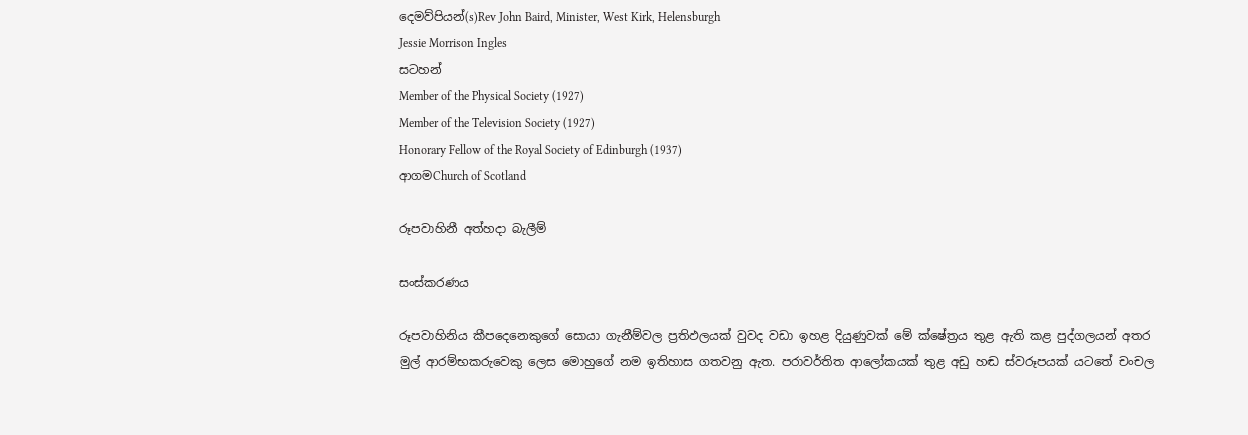දෙමව්පියන්(s)Rev John Baird, Minister, West Kirk, Helensburgh
Jessie Morrison Ingles
සටහන්
Member of the Physical Society (1927)
Member of the Television Society (1927)
Honorary Fellow of the Royal Society of Edinburgh (1937)
ආගමChurch of Scotland

රූපවාහිනී අත්හදා බැලීම්

සංස්කරණය

රූපවාහිනිය කීපදෙනෙකුගේ සොයා ගැනීම්වල ප්‍රතිඵලයක් වුවද වඩා ඉහළ දියුණුවක් මේ ක්ෂේත්‍රය තුළ ඇති කළ පුද්ගලයන් අතර මුල් ආරම්භකරුවෙකු ලෙස මොහුගේ නම ඉතිහාස ගතවනු ඇත. පරාවර්තිත ආලෝකයක් තුළ අඩු හඬ ස්වරූපයක් යටතේ චංචල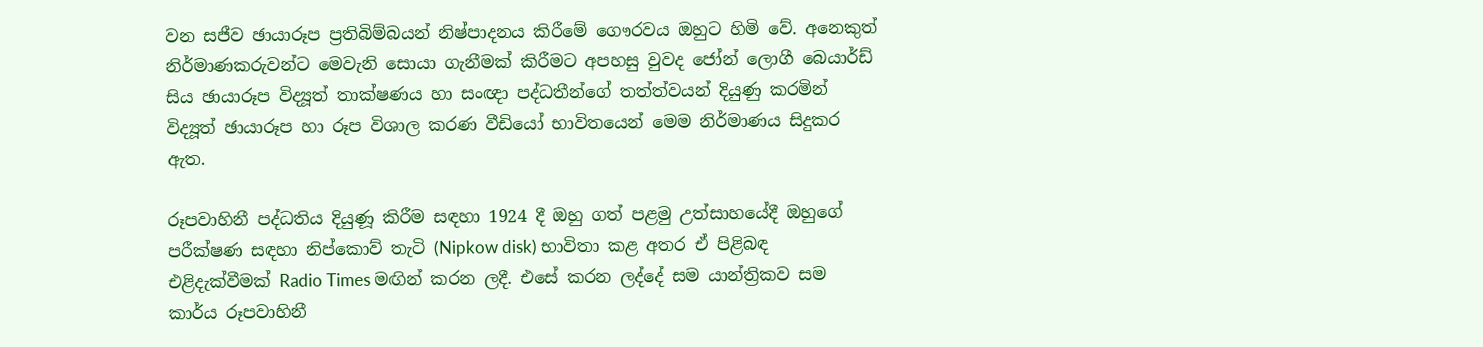වන සජීව ඡායාරූප ප්‍රතිබිම්බයන් නිෂ්පාදනය කිරීමේ ගෞරවය ඔහුට හිමි වේ. අනෙකුත් නිර්මාණකරුවන්ට මෙවැනි සොයා ගැනීමක් කිරීමට අපහසු වුවද ජෝන් ලොගී බෙයාර්ඩ් සිය ඡායාරූප විද්‍යූත් තාක්ෂණය හා සංඥා පද්ධතීන්ගේ තත්ත්වයන් දියුණු කරමින් විද්‍යූත් ඡායාරූප හා රූප විශාල කරණ වීඩියෝ භාවිතයෙන් මෙම නිර්මාණය සිදුකර ඇත.

රූපවාහිනී පද්ධතිය දියුණූ කිරීම සඳහා 1924 දී ඔහු ගත් පළමු උත්සාහයේදී ඔහුගේ පරීක්ෂණ සඳහා නිප්කොව් තැටි (Nipkow disk) භාවිතා කළ අතර ඒ පිළිබඳ එළිදැක්වීමක් Radio Times මඟින් කරන ලදී. එසේ කරන ලද්දේ සම යාන්ත්‍රිකව සම කාර්ය රූපවාහිනී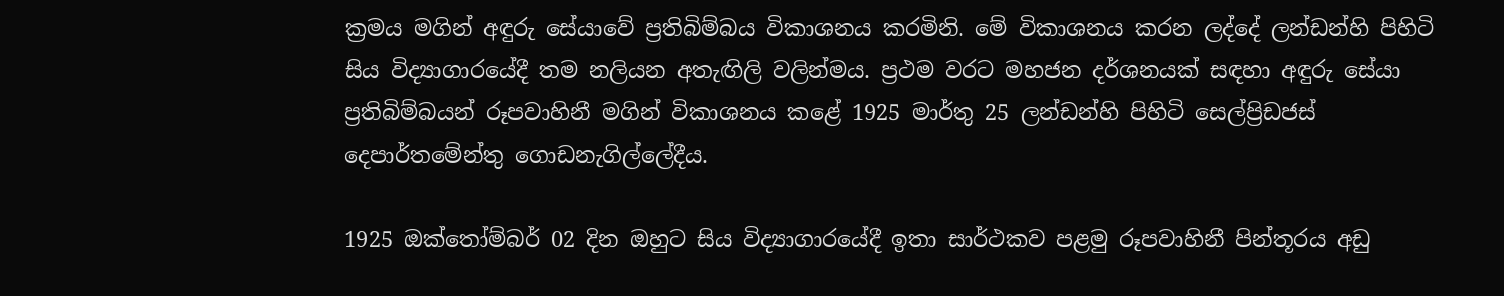ක්‍රමය මගින් අඳුරු සේයාවේ ප්‍රතිබිම්බය විකාශනය කරමිනි. මේ විකාශනය කරන ලද්දේ ලන්ඩන්හි පිහිටි සිය විද්‍යාගාරයේදී තම නලියන අතැඟිලි වලින්මය. ප්‍රථම වරට මහජන දර්ශනයක් සඳහා අඳුරු සේයා ප්‍රතිබිම්බයන් රූපවාහිනී මගින් විකාශනය කළේ 1925 මාර්තු 25 ලන්ඩන්හි පිහිටි සෙල්ප්‍රිඩජස් දෙපාර්තමේන්තු ගොඩනැගිල්ලේදීය.

1925 ඔක්තෝම්බර් 02 දින ඔහුට සිය විද්‍යාගාරයේදී ඉතා සාර්ථකව පළමු රූපවාහිනී පින්තූරය අඩු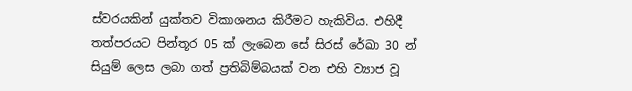ස්වරයකින් යුක්තව විකාශනය කිරීමට හැකිවිය. එහිදී තත්පරයට පින්තූර 05 ක් ලැබෙන සේ සිරස් රේඛා 30 න් සියුම් ලෙස ලබා ගත් ප්‍රතිබිම්බයක් වන එහි ව්‍යාජ වූ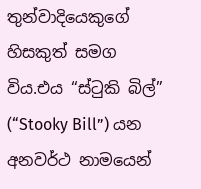තුන්වාදියෙකුගේ හිසකුත් සමග විය.එය “ස්ටුකි බිල්” (“Stooky Bill”) යන අනවර්ථ නාමයෙන්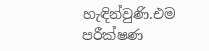හැඳින්වුණි.එම පරීක්ෂණ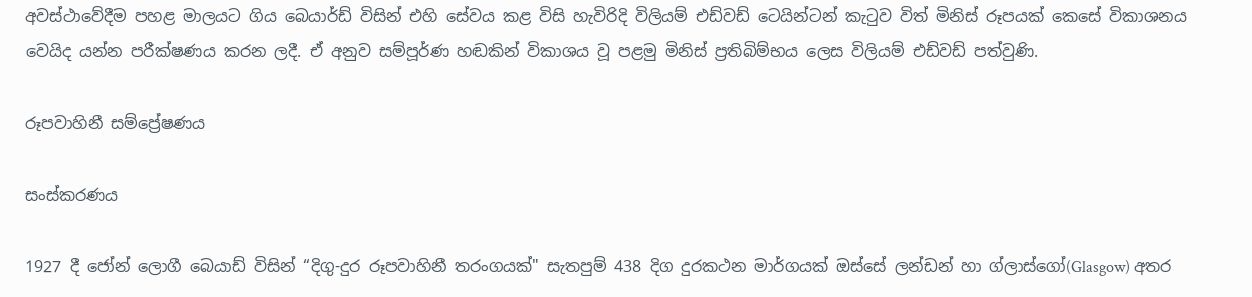අවස්ථාවේදීම පහළ මාලයට ගිය බෙයාර්ඩ් විසින් එහි සේවය කළ විසි හැවිරිදි විලියම් එඩ්වඩ් ටෙයින්ටන් කැටුව විත් මිනිස් රූපයක් කෙසේ විකාශනය වෙයිද යන්න පරීක්ෂණය කරන ලදී. ඒ අනුව සම්පූර්ණ හඬකින් විකාශය වූ පළමු මිනිස් ප්‍රතිබිම්භය ලෙස විලියම් එඩ්වඩ් පත්වුණි.

රූපවාහිනී සම්ප්‍රේෂණය

සංස්කරණය

1927 දී ජෝන් ලොගී බෙයාඩ් විසින් “දිගු-දුර රූපවාහිනී තරංගයක්" සැතපුම් 438 දිග දුරකථන මාර්ගයක් ඔස්සේ ලන්ඩන් හා ග්ලාස්ගෝ(Glasgow) අතර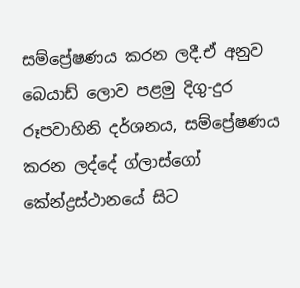සම්ප්‍රේෂණය කරන ලදී.ඒ අනුව බෙයාඩ් ලොව පළමු දිගු-දුර රූපවාහිනි දර්ශනය, සම්ප්‍රේෂණය කරන ලද්දේ ග්ලාස්ගෝ කේන්ද්‍රස්ථානයේ සිට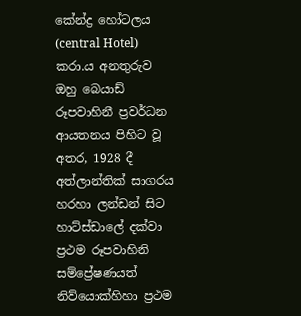කේන්ද්‍ර හෝටලය (central Hotel) කරා.ය අනතුරුව ඔහු බෙයාඩ් රූපවාහිනී ප්‍රවර්ධන ආයතනය පිහිට වූ අතර, 1928 දී අත්ලාන්තික් සාගරය හරහා ලන්ඩන් සිට හාට්ස්ඩාලේ දක්වා ප්‍රථම රූපවාහිනි සම්ප්‍රේෂණයත් නිව්යොක්හිහා ප්‍රථම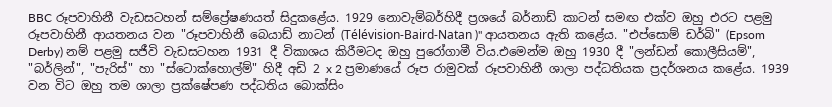BBC රූපවාහිනී වැඩසටහන් සම්ප්‍රේෂණයත් සිදුකළේය. 1929 නොවැම්බර්හිදී ප්‍රශයේ බර්නාඩ් කාටන් සමඟ එක්ව ඔහු එරට පළමු රූපවාහිනී ආයතනය වන "රූපවාහිනී බෙයාඩ් නාටන් (Télévision-Baird-Natan )" ආයතනය ඇති කළේය. "එප්සොම් ඩර්බි" (Epsom Derby) නම් පළමු සජීවි වැඩසටහන 1931 දී විකාශය කිරීමටද ඔහු පුරෝගාමී විය.එමෙන්ම ඔහු 1930 දී "ලන්ඩන් කොලීසියම්", "බර්ලින්", "පැරිස්" හා "ස්ටොක්හොල්ම්" හිදී අඩි 2 x 2 ප්‍රමාණයේ රූප රාමුවක් රූපවාහිනී ශාලා පද්ධතියක ප්‍රදර්ශනය කළේය. 1939 වන විට ඔහු තම ශාලා ප්‍රක්ෂේපණ පද්ධතිය බොක්සිං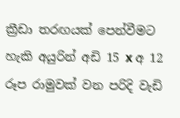ක්‍රීඩා තරඟයක් පෙන්වීමට හැකි අයුරින් අඩි 15 x අ 12 රූප රාමුවක් වන පරිදි වැඩි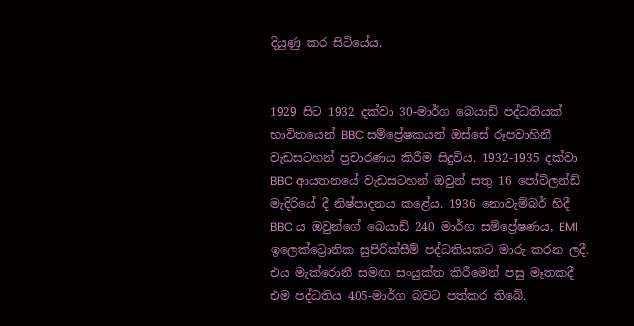දියුණු කර සිටියේය.


1929 සිට 1932 දක්වා 30-මාර්ග බෙයාඩ් පද්ධතියක් භාවිතයෙන් BBC සම්ප්‍රේෂකයන් ඔස්සේ රූපවාහිනී වැඩසටහන් ප්‍රචාරණය කිරීම සිදුවිය. 1932-1935 දක්වා BBC ආයතනයේ වැඩසටහන් ඔවුන් සතු 16 පෝට්ලන්ඩ් මැදිරියේ දී නිෂ්පාදනය කළේය. 1936 නොවැම්බර් හිදී BBC ය ඔවුන්ගේ බෙයාඩ් 240 මාර්ග සම්ප්‍රේෂණය, EMI ඉලෙක්ට්‍රොනික සුපිරික්සීම් පද්ධතියකට මාරු කරන ලදී. එය මැක්රොනී සමඟ සංයුක්ත කිරීමෙන් පසු මෑතකදී එම පද්ධතිය 405-මාර්ග බවට පත්කර තිබේ.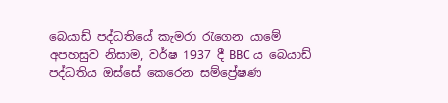බෙයාඩ් පද්ධතියේ කැමරා රැගෙන යාමේ අපහසුව නිසාම, වර්ෂ 1937 දී BBC ය බෙයාඩ් පද්ධතිය ඔස්සේ කෙරෙන සම්ප්‍රේෂණ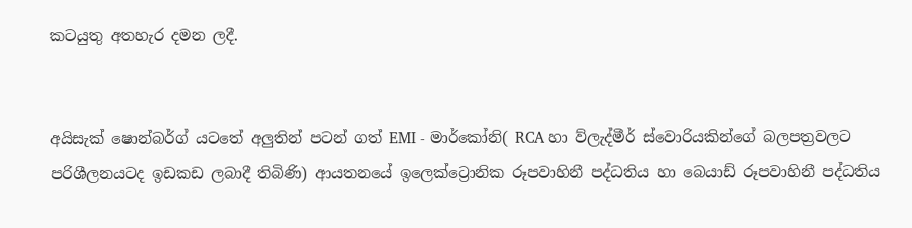කටයුතු අතහැර දමන ලදී.


අයිසැක් ෂොන්බර්ග් යටතේ අලුතින් පටන් ගත් EMI - මාර්කෝනි( RCA හා ව්ලැද්මීර් ස්වොරියකින්ගේ බලපත්‍රවලට පරිශීලනයටද ඉඩකඩ ලබාදී තිබිණි) ආයතනයේ ඉලෙක්ට්‍රොනික රූපවාහිනී පද්ධතිය හා බෙයාඩ් රූපවාහිනී පද්ධතිය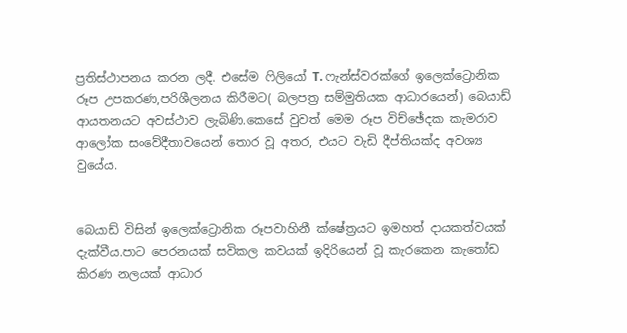ප්‍රතිස්ථාපනය කරන ලදී. එසේම ෆිලියෝ T. ෆැන්ස්වරක්ගේ ඉලෙක්ට්‍රොනික රූප උපකරණ,පරිශීලනය කිරීමට( බලපත්‍ර සම්මුතියක ආධාරයෙන්) බෙයාඩ් ආයතනයට අවස්ථාව ලැබිණි.කෙසේ වුවත් මෙම රූප විච්ඡේදක කැමරාව ආලෝක සංවේදීතාවයෙන් තොර වූ අතර, එයට වැඩි දීප්තියක්ද අවශ්‍ය වුයේය.


බෙයාඩ් විසින් ඉලෙක්ට්‍රොනික රූපවාහිනී ක්ෂේත්‍රයට ඉමහත් දායකත්වයක් දැක්වීය.පාට පෙරනයක් සවිකල කවයක් ඉදිරියෙන් වූ කැරකෙන කැතෝඩ කිරණ නලයක් ආධාර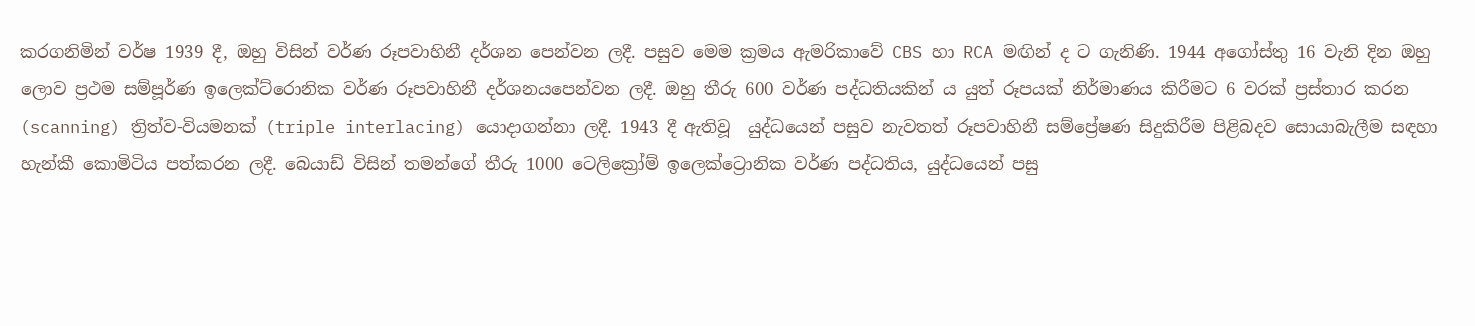කරගනිමින් වර්ෂ 1939 දී, ඔහු විසින් වර්ණ රූපවාහිනී දර්ශන පෙන්වන ලදී. පසුව මෙම ක්‍රමය ඇමරිකාවේ CBS හා RCA මඟින් ද ට ගැනිණි. 1944 අගෝස්තු 16 වැනි දින ඔහු ලොව ප්‍රථම සම්පූර්ණ ඉලෙක්ට්රොනික වර්ණ රූපවාහිනී දර්ශනයපෙන්වන ලදී. ඔහු තීරු 600 වර්ණ පද්ධතියකින් ය යුත් රූපයක් නිර්මාණය කිරීමට 6 වරක් ප්‍රස්තාර කරන (scanning) ත්‍රිත්ව-වියමනක් (triple interlacing) යොදාගන්නා ලදී. 1943 දී ඇතිවූ  යුද්ධයෙන් පසුව නැවතත් රූපවාහිනී සම්ප්‍රේෂණ සිදුකිරීම පිළිබදව සොයාබැලීම සඳහා හැන්කී කොමිටිය පත්කරන ලදී. බෙයාඩ් විසින් තමන්ගේ තීරු 1000 ටෙලික්‍රෝම් ඉලෙක්ට්‍රොනික වර්ණ පද්ධතිය, යුද්ධයෙන් පසු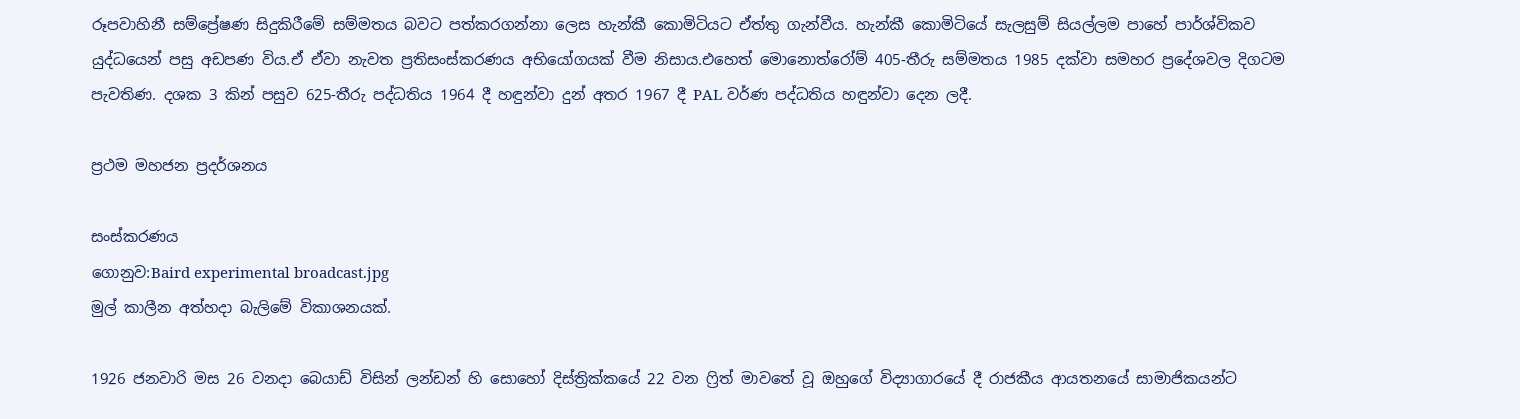රූපවාහිනී සම්ප්‍රේෂණ සිදුකිරීමේ සම්මතය බවට පත්කරගන්නා ලෙස හැන්කී කොමිටියට ඒත්තු ගැන්වීය. හැන්කී කොමිටියේ සැලසුම් සියල්ලම පාහේ පාර්ශ්විකව යුද්ධයෙන් පසු අඩපණ විය.ඒ ඒවා නැවත ප්‍රතිසංස්කරණය අභියෝගයක් වීම නිසාය.එහෙත් මොනොත්රෝම් 405-තීරු සම්මතය 1985 දක්වා සමහර ප්‍රදේශවල දිගටම පැවතිණ. දශක 3 කින් පසුව 625-තීරු පද්ධතිය 1964 දී හඳුන්වා දුන් අතර 1967 දී PAL වර්ණ පද්ධතිය හඳුන්වා දෙන ලදී.

ප්‍රථම මහජන ප්‍රදර්ශනය

සංස්කරණය
ගොනුව:Baird experimental broadcast.jpg
මුල් කාලීන අත්හදා බැලිමේ විකාශනයක්.

1926 ජනවාරි මස 26 වනදා බෙයාඩ් විසින් ලන්ඩන් හි සොහෝ දිස්ත්‍රික්කයේ 22 වන ෆ්‍රිත් මාවතේ වූ ඔහුගේ විද්‍යාගාරයේ දී රාජකීය ආයතනයේ සාමාජිකයන්ට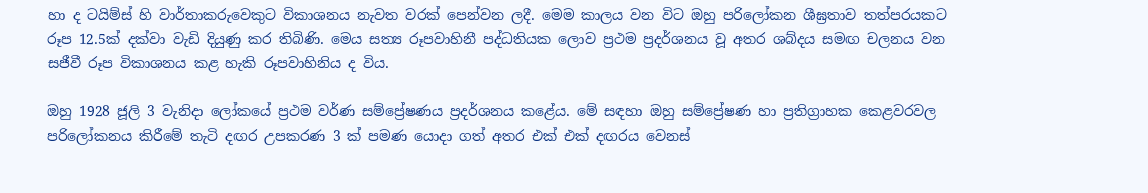හා ද ටයිම්ස් හි වාර්තාකරුවෙකුට විකාශනය නැවත වරක් පෙන්වන ලදී. මෙම කාලය වන විට ඔහු පරිලෝකන ශීඝ්‍රතාව තත්පරයකට රූප 12.5ක් දක්වා වැඩි දියුණු කර තිබිණි. මෙය සත්‍ය රූපවාහිනී පද්ධතියක ලොව ප්‍රථම ප්‍රදර්ශනය වූ අතර ශබ්දය සමඟ චලනය වන සජීවී රූප විකාශනය කළ හැකි රූපවාහිනිය ද විය.

ඔහු 1928 ජූලි 3 වැනිදා ලෝකයේ ප්‍රථම වර්ණ සම්ප්‍රේෂණය ප්‍රදර්ශනය කළේය. මේ සඳහා ඔහු සම්ප්‍රේෂණ හා ප්‍රතිග්‍රාහක කෙළවරවල පරිලෝකනය කිරීමේ තැටි දඟර උපකරණ 3 ක් පමණ යොදා ගත් අතර එක් එක් දඟරය වෙනස්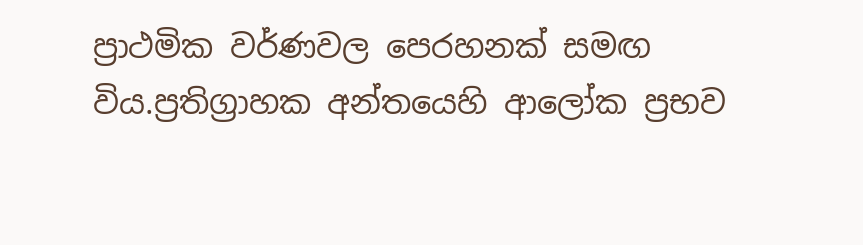ප්‍රාථමික වර්ණවල පෙරහනක් සමඟ විය.ප්‍රතිග්‍රාහක අන්තයෙහි ආලෝක ප්‍රභව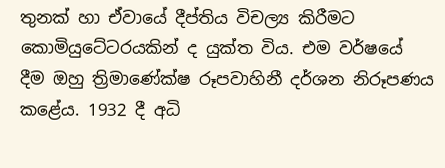තුනක් හා ඒවායේ දීප්තිය විචල්‍ය කිරීමට කොමියුටේටරයකින් ද යුක්ත විය. එම වර්ෂයේ දීම ඔහු ත්‍රිමාණේක්ෂ රූපවාහිනී දර්ශන නිරූපණය කළේය. 1932 දී අධි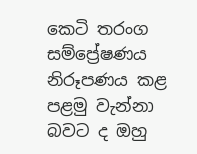කෙටි තරංග සම්ප්‍රේෂණය නිරූපණය කළ පළමු වැන්නා බවට ද ඔහු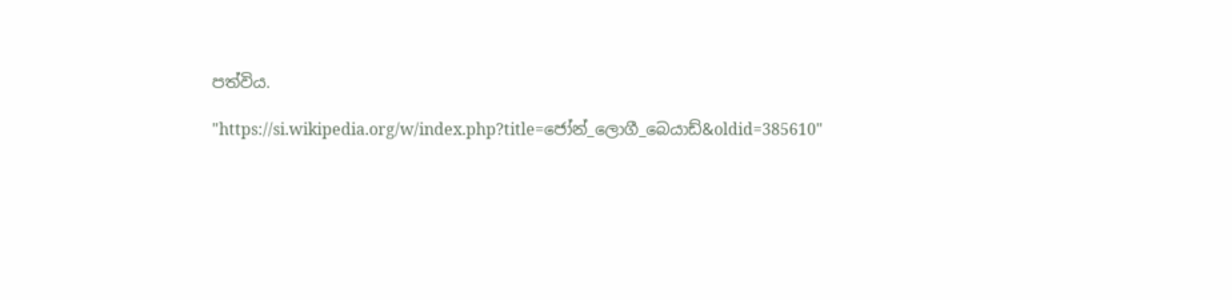පත්විය.

"https://si.wikipedia.org/w/index.php?title=ජෝන්_ලොගී_බෙයාඩ්&oldid=385610"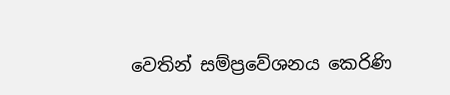වෙතින් සම්ප්‍රවේශනය කෙරිණි